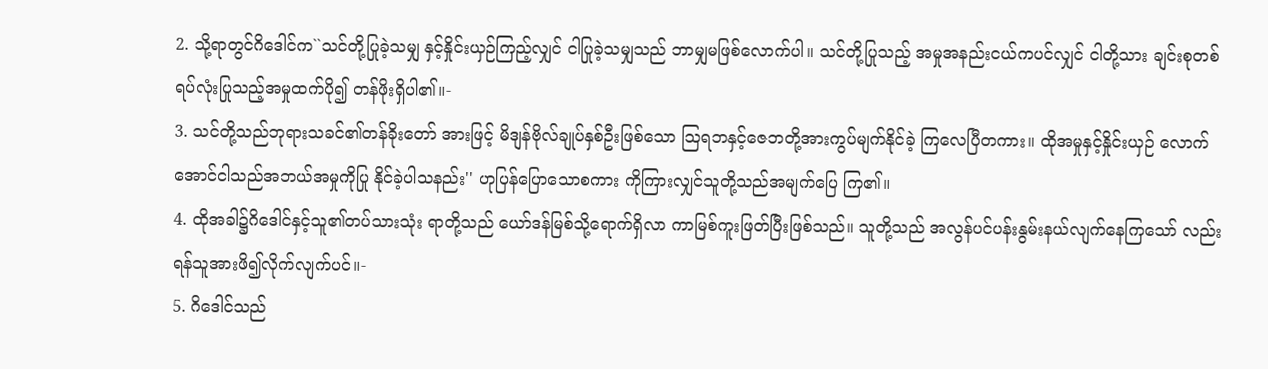2. သို့ရာတွင်ဂိဒေါင်က``သင်တို့ပြုခဲ့သမျှ နှင့်နှိုင်းယှဉ်ကြည့်လျှင် ငါပြုခဲ့သမျှသည် ဘာမျှမဖြစ်လောက်ပါ။ သင်တို့ပြုသည့် အမှုအနည်းငယ်ကပင်လျှင် ငါတို့သား ချင်းစုတစ်ရပ်လုံးပြုသည့်အမှုထက်ပို၍ တန်ဖိုးရှိပါ၏။-
3. သင်တို့သည်ဘုရားသခင်၏တန်ခိုးတော် အားဖြင့် မိဒျန်ဗိုလ်ချုပ်နှစ်ဦးဖြစ်သော သြရဘနှင့်ဇေဘတို့အားကွပ်မျက်နိုင်ခဲ့ ကြလေပြီတကား။ ထိုအမှုနှင့်နှိုင်းယှဉ် လောက်အောင်ငါသည်အဘယ်အမှုကိုပြု နိုင်ခဲ့ပါသနည်း'' ဟုပြန်ပြောသောစကား ကိုကြားလျှင်သူတို့သည်အမျက်ပြေ ကြ၏။
4. ထိုအခါ၌ဂိဒေါင်နှင့်သူ၏တပ်သားသုံး ရာတို့သည် ယော်ဒန်မြစ်သို့ရောက်ရှိလာ ကာမြစ်ကူးဖြတ်ပြီးဖြစ်သည်။ သူတို့သည် အလွန်ပင်ပန်းနွမ်းနယ်လျက်နေကြသော် လည်းရန်သူအားဖိ၍လိုက်လျက်ပင်။-
5. ဂိဒေါင်သည်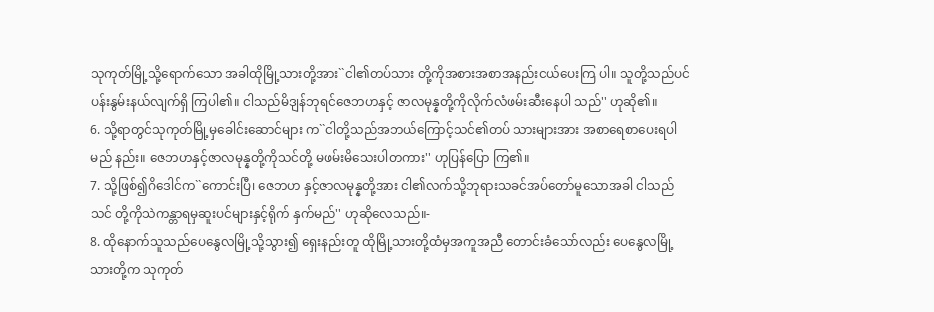သုကုတ်မြို့သို့ရောက်သော အခါထိုမြို့သားတို့အား``ငါ၏တပ်သား တို့ကိုအစားအစာအနည်းငယ်ပေးကြ ပါ။ သူတို့သည်ပင်ပန်းနွမ်းနယ်လျက်ရှိ ကြပါ၏။ ငါသည်မိဒျန်ဘုရင်ဇေဘဟနှင့် ဇာလမုန္နတို့ကိုလိုက်လံဖမ်းဆီးနေပါ သည်'' ဟုဆို၏။
6. သို့ရာတွင်သုကုတ်မြို့မှခေါင်းဆောင်များ က``ငါတို့သည်အဘယ်ကြောင့်သင်၏တပ် သားများအား အစာရေစာပေးရပါမည် နည်း။ ဇေဘဟနှင့်ဇာလမုန္နတို့ကိုသင်တို့ မဖမ်းမိသေးပါတကား'' ဟုပြန်ပြော ကြ၏။
7. သို့ဖြစ်၍ဂိဒေါင်က``ကောင်းပြီ၊ ဇေဘဟ နှင့်ဇာလမုန္နတို့အား ငါ၏လက်သို့ဘုရားသခင်အပ်တော်မူသောအခါ ငါသည်သင် တို့ကိုသဲကန္တာရမှဆူးပင်များနှင့်ရိုက် နှက်မည်'' ဟုဆိုလေသည်။-
8. ထိုနောက်သူသည်ပေနွေလမြို့သို့သွား၍ ရှေးနည်းတူ ထိုမြို့သားတို့ထံမှအကူအညီ တောင်းခံသော်လည်း ပေနွေလမြို့သားတို့က သုကုတ်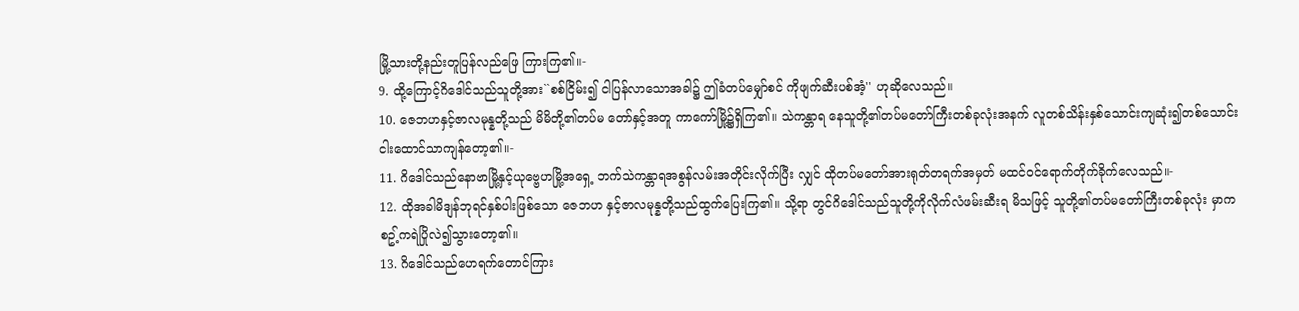မြို့သားတို့နည်းတူပြန်လည်ဖြေ ကြားကြ၏။-
9. ထို့ကြောင့်ဂိဒေါင်သည်သူတို့အား``စစ်ငြိမ်း၍ ငါပြန်လာသောအခါ၌ ဤခံတပ်မျှော်စင် ကိုဖျက်ဆီးပစ်အံ့'' ဟုဆိုလေသည်။
10. ဇေဘဟနှင့်ဇာလမုန္နတို့သည် မိမိတို့၏တပ်မ တော်နှင့်အတူ ကာကော်မြို့၌ရှိကြ၏။ သဲကန္တာရ နေသူတို့၏တပ်မတော်ကြီးတစ်ခုလုံးအနက် လူတစ်သိန်းနှစ်သောင်းကျဆုံး၍တစ်သောင်း ငါးထောင်သာကျန်တော့၏။-
11. ဂိဒေါင်သည်နောဗာမြို့နှင့်ယုဗ္ဗေဟမြို့အရှေ့ ဘက်သဲကန္တာရအစွန်လမ်းအတိုင်းလိုက်ပြီး လျှင် ထိုတပ်မတော်အားရုတ်တရက်အမှတ် မထင်ဝင်ရောက်တိုက်ခိုက်လေသည်။-
12. ထိုအခါမိဒျန်ဘုရင်နှစ်ပါးဖြစ်သော ဇေဘဟ နှင့်ဇာလမုန္နတို့သည်ထွက်ပြေးကြ၏။ သို့ရာ တွင်ဂိဒေါင်သည်သူတို့ကိုလိုက်လံဖမ်းဆီးရ မိသဖြင့် သူတို့၏တပ်မတော်ကြီးတစ်ခုလုံး မှာကစဥ့်ကရဲပြိုလဲ၍သွားတော့၏။
13. ဂိဒေါင်သည်ဟေရက်တောင်ကြား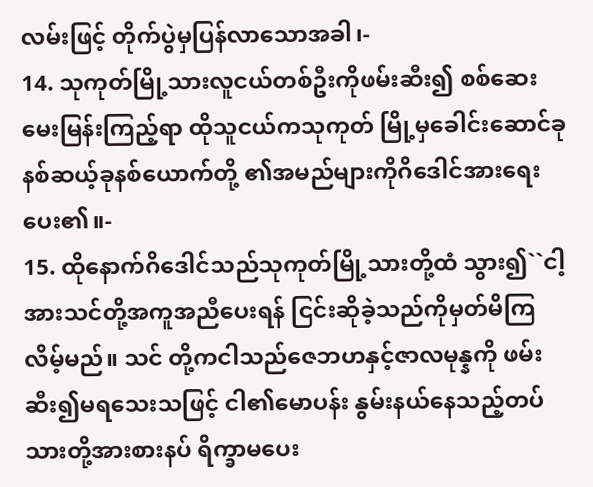လမ်းဖြင့် တိုက်ပွဲမှပြန်လာသောအခါ၊-
14. သုကုတ်မြို့သားလူငယ်တစ်ဦးကိုဖမ်းဆီး၍ စစ်ဆေးမေးမြန်းကြည့်ရာ ထိုသူငယ်ကသုကုတ် မြို့မှခေါင်းဆောင်ခုနစ်ဆယ့်ခုနစ်ယောက်တို့ ၏အမည်များကိုဂိဒေါင်အားရေးပေး၏။-
15. ထိုနောက်ဂိဒေါင်သည်သုကုတ်မြို့သားတို့ထံ သွား၍``ငါ့အားသင်တို့အကူအညီပေးရန် ငြင်းဆိုခဲ့သည်ကိုမှတ်မိကြလိမ့်မည်။ သင် တို့ကငါသည်ဇေဘဟနှင့်ဇာလမုန္နကို ဖမ်းဆီး၍မရသေးသဖြင့် ငါ၏မောပန်း နွမ်းနယ်နေသည့်တပ်သားတို့အားစားနပ် ရိက္ခာမပေး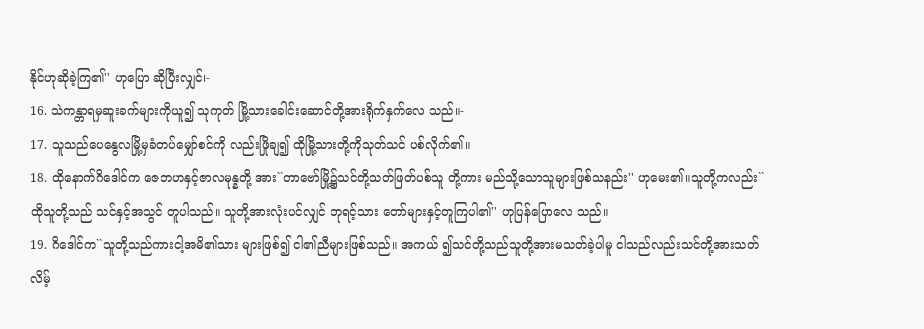နိုင်ဟုဆိုခဲ့ကြ၏'' ဟုပြော ဆိုပြီးလျှင်၊-
16. သဲကန္တာရမှဆူးခက်များကိုယူ၍ သုကုတ် မြို့သားခေါင်းဆောင်တို့အားရိုက်နှက်လေ သည်။-
17. သူသည်ပေနွေလမြို့မှခံတပ်မျှော်စင်ကို လည်းဖြိုချ၍ ထိုမြို့သားတို့ကိုသုတ်သင် ပစ်လိုက်၏။
18. ထိုနောက်ဂိဒေါင်က ဇေဘဟနှင့်ဇာလမုန္နတို့ အား``တာဗော်မြို့၌သင်တို့သတ်ဖြတ်ပစ်သူ တို့ကား မည်သို့သောသူများဖြစ်သနည်း'' ဟုမေး၏။သူတို့ကလည်း``ထိုသူတို့သည် သင်နှင့်အသွင် တူပါသည်။ သူတို့အားလုံးပင်လျှင် ဘုရင့်သား တော်များနှင့်တူကြပါ၏'' ဟုပြန်ပြောလေ သည်။
19. ဂိဒေါင်က``သူတို့သည်ကားငါ့အမိ၏သား များဖြစ်၍ ငါ၏ညီများဖြစ်သည်။ အကယ် ၍သင်တို့သည်သူတို့အားမသတ်ခဲ့ပါမူ ငါသည်လည်းသင်တို့အားသတ်လိမ့်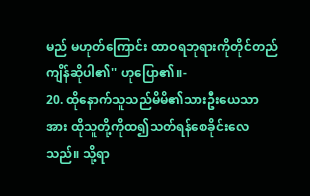မည် မဟုတ်ကြောင်း ထာဝရဘုရားကိုတိုင်တည် ကျိန်ဆိုပါ၏'' ဟုပြော၏။-
20. ထိုနောက်သူသည်မိမိ၏သားဦးယေသာ အား ထိုသူတို့ကိုထ၍သတ်ရန်စေခိုင်းလေ သည်။ သို့ရာ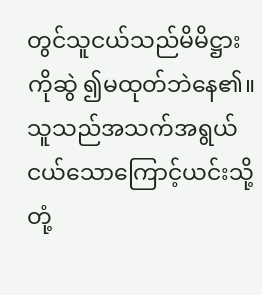တွင်သူငယ်သည်မိမိဋ္ဌားကိုဆွဲ ၍မထုတ်ဘဲနေ၏။ သူသည်အသက်အရွယ် ငယ်သောကြောင့်ယင်းသို့တုံ့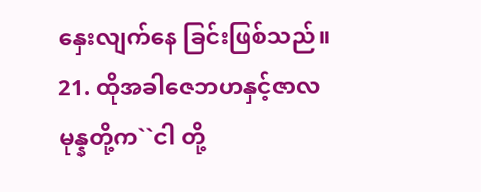နှေးလျက်နေ ခြင်းဖြစ်သည်။
21. ထိုအခါဇေဘဟနှင့်ဇာလမုန္နတို့က``ငါ တို့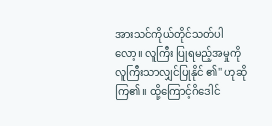အားသင်ကိုယ်တိုင်သတ်ပါလော့။ လူကြီး ပြုရမည့်အမှုကိုလူကြီးသာလျှင်ပြုနိုင် ၏'' ဟုဆိုကြ၏။ ထို့ကြောင့်ဂိဒေါင်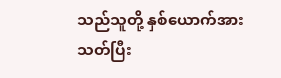သည်သူတို့ နှစ်ယောက်အားသတ်ပြီး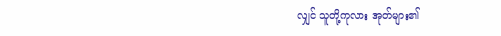လျှင် သူတို့ကုလား အုတ်များ၏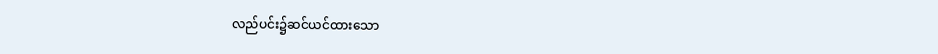လည်ပင်း၌ဆင်ယင်ထားသော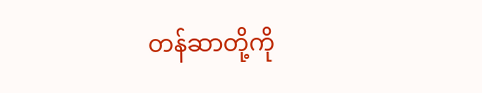တန်ဆာတို့ကို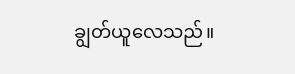ချွတ်ယူလေသည်။